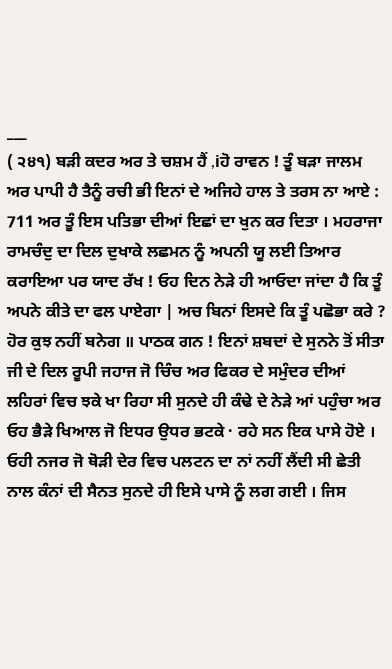___
( ੨੪੧) ਬੜੀ ਕਦਰ ਅਰ ਤੇ ਚਸ਼ਮ ਹੈਂ ,iਹੋ ਰਾਵਨ ! ਤੂੰ ਬੜਾ ਜਾਲਮ ਅਰ ਪਾਪੀ ਹੈ ਤੈਨੂੰ ਰਚੀ ਭੀ ਇਨਾਂ ਦੇ ਅਜਿਹੇ ਹਾਲ ਤੇ ਤਰਸ ਨਾ ਆਏ : 711 ਅਰ ਤੂੰ ਇਸ ਪਤਿਭਾ ਦੀਆਂ ਇਛਾਂ ਦਾ ਖੁਨ ਕਰ ਦਿਤਾ । ਮਹਰਾਜਾ ਰਾਮਚੰਦੁ ਦਾ ਦਿਲ ਦੁਖਾਕੇ ਲਛਮਨ ਨੂੰ ਅਪਨੀ ਯੂ ਲਈ ਤਿਆਰ ਕਰਾਇਆ ਪਰ ਯਾਦ ਰੱਖ ! ਓਹ ਦਿਨ ਨੇੜੇ ਹੀ ਆਓਦਾ ਜਾਂਦਾ ਹੈ ਕਿ ਤੂੰ ਅਪਨੇ ਕੀਤੇ ਦਾ ਫਲ ਪਾਏਗਾ | ਅਚ ਬਿਨਾਂ ਇਸਦੇ ਕਿ ਤੂੰ ਪਛੋਭਾ ਕਰੇ ? ਹੋਰ ਕੁਝ ਨਹੀਂ ਬਨੇਗ ॥ ਪਾਠਕ ਗਨ ! ਇਨਾਂ ਸ਼ਬਦਾਂ ਦੇ ਸੁਨਨੇ ਤੋਂ ਸੀਤਾ ਜੀ ਦੇ ਦਿਲ ਰੂਪੀ ਜਹਾਜ ਜੋ ਚਿੰਚ ਅਰ ਫਿਕਰ ਦੇ ਸਮੁੰਦਰ ਦੀਆਂ ਲਹਿਰਾਂ ਵਿਚ ਝਕੇ ਖਾ ਰਿਹਾ ਸੀ ਸੁਨਦੇ ਹੀ ਕੰਢੇ ਦੇ ਨੇੜੇ ਆਂ ਪਹੁੰਚਾ ਅਰ ਓਹ ਭੈੜੇ ਖਿਆਲ ਜੋ ਇਧਰ ਉਧਰ ਭਟਕੇ · ਰਹੇ ਸਨ ਇਕ ਪਾਸੇ ਹੋਏ । ਓਹੀ ਨਜਰ ਜੋ ਥੋੜੀ ਦੇਰ ਵਿਚ ਪਲਟਨ ਦਾ ਨਾਂ ਨਹੀਂ ਲੈਂਦੀ ਸੀ ਛੇਤੀ ਨਾਲ ਕੰਨਾਂ ਦੀ ਸੈਨਤ ਸੁਨਦੇ ਹੀ ਇਸੇ ਪਾਸੇ ਨੂੰ ਲਗ ਗਈ । ਜਿਸ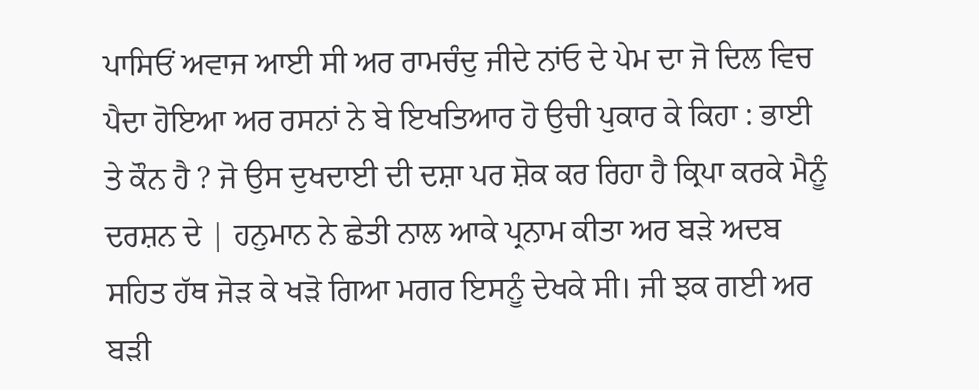ਪਾਸਿਓਂ ਅਵਾਜ ਆਈ ਸੀ ਅਰ ਰਾਮਚੰਦੁ ਜੀਦੇ ਨਾਂਓ ਦੇ ਪੇਮ ਦਾ ਜੋ ਦਿਲ ਵਿਚ ਪੈਦਾ ਹੋਇਆ ਅਰ ਰਸਨਾਂ ਨੇ ਬੇ ਇਖਤਿਆਰ ਹੋ ਉਚੀ ਪੁਕਾਰ ਕੇ ਕਿਹਾ : ਭਾਈ ਤੇ ਕੌਨ ਹੈ ? ਜੋ ਉਸ ਦੁਖਦਾਈ ਦੀ ਦਸ਼ਾ ਪਰ ਸ਼ੋਕ ਕਰ ਰਿਹਾ ਹੈ ਕ੍ਰਿਪਾ ਕਰਕੇ ਮੈਨੂੰ ਦਰਸ਼ਨ ਦੇ | ਹਨੁਮਾਨ ਨੇ ਛੇਤੀ ਨਾਲ ਆਕੇ ਪ੍ਰਨਾਮ ਕੀਤਾ ਅਰ ਬੜੇ ਅਦਬ ਸਹਿਤ ਹੱਥ ਜੋੜ ਕੇ ਖੜੋ ਗਿਆ ਮਗਰ ਇਸਨੂੰ ਦੇਖਕੇ ਸੀ। ਜੀ ਝਕ ਗਈ ਅਰ ਬੜੀ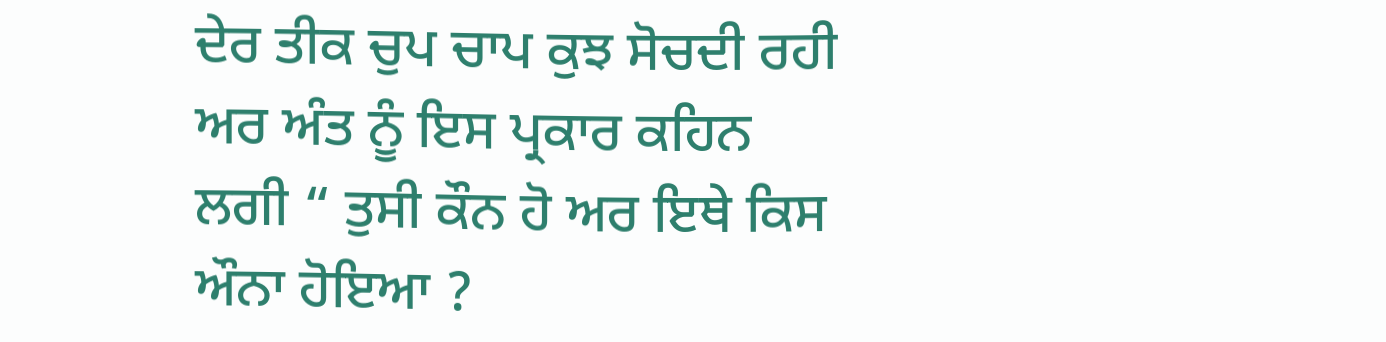ਦੇਰ ਤੀਕ ਚੁਪ ਚਾਪ ਕੁਝ ਸੋਚਦੀ ਰਹੀ ਅਰ ਅੰਤ ਨੂੰ ਇਸ ਪ੍ਰਕਾਰ ਕਹਿਨ ਲਗੀ “ ਤੁਸੀ ਕੌਨ ਹੋ ਅਰ ਇਥੇ ਕਿਸ ਔਨਾ ਹੋਇਆ ?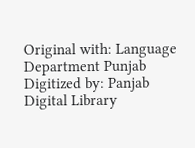Original with: Language Department Punjab Digitized by: Panjab Digital Library